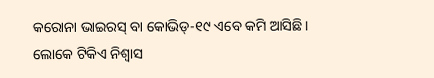କରୋନା ଭାଇରସ୍ ବା କୋଭିଡ୍-୧୯ ଏବେ କମି ଆସିଛି। ଲୋକେ ଟିକିଏ ନିଶ୍ୱାସ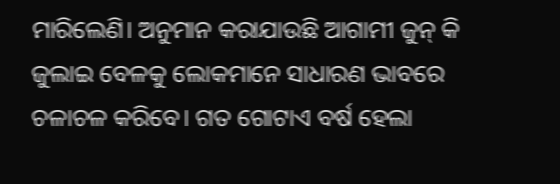ମାରିଲେଣି। ଅନୁମାନ କରାଯାଉଛି ଆଗାମୀ ଜୁନ୍ କି ଜୁଲାଇ ବେଳକୁ ଲୋକମାନେ ସାଧାରଣ ଭାବରେ ଚଳାଚଳ କରିବେ। ଗତ ଗୋଟାଏ ବର୍ଷ ହେଲା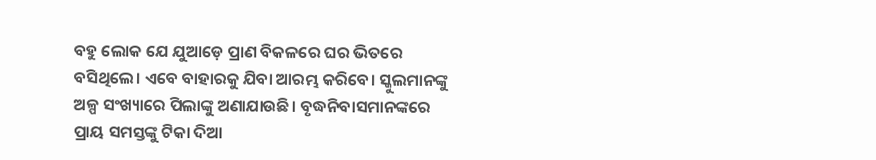ବହୁ ଲୋକ ଯେ ଯୁଆଡ଼େ ପ୍ରାଣ ବିକଳରେ ଘର ଭିତରେ ବସିଥିଲେ। ଏବେ ବାହାରକୁ ଯିବା ଆରମ୍ଭ କରିବେ। ସ୍କୁଲମାନଙ୍କୁ ଅଳ୍ପ ସଂଖ୍ୟାରେ ପିଲାଙ୍କୁ ଅଣାଯାଉଛି। ବୃଦ୍ଧନିବାସମାନଙ୍କରେ ପ୍ରାୟ ସମସ୍ତଙ୍କୁ ଟିକା ଦିଆ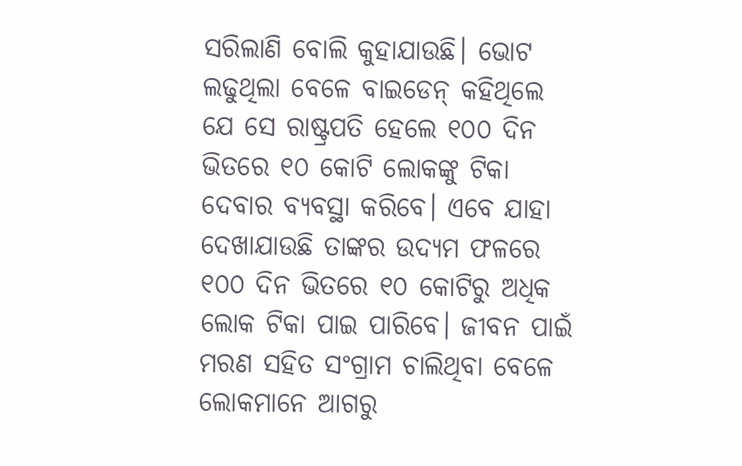ସରିଲାଣି ବୋଲି କୁହାଯାଉଛି। ଭୋଟ ଲଢୁଥିଲା ବେଳେ ବାଇଡେନ୍ କହିଥିଲେ ଯେ ସେ ରାଷ୍ଟ୍ରପତି ହେଲେ ୧୦୦ ଦିନ ଭିତରେ ୧୦ କୋଟି ଲୋକଙ୍କୁ ଟିକା ଦେବାର ବ୍ୟବସ୍ଥା କରିବେ। ଏବେ ଯାହା ଦେଖାଯାଉଛି ତାଙ୍କର ଉଦ୍ୟମ ଫଳରେ ୧୦୦ ଦିନ ଭିତରେ ୧୦ କୋଟିରୁ ଅଧିକ ଲୋକ ଟିକା ପାଇ ପାରିବେ। ଜୀବନ ପାଇଁ ମରଣ ସହିତ ସଂଗ୍ରାମ ଚାଲିଥିବା ବେଳେ ଲୋକମାନେ ଆଗରୁ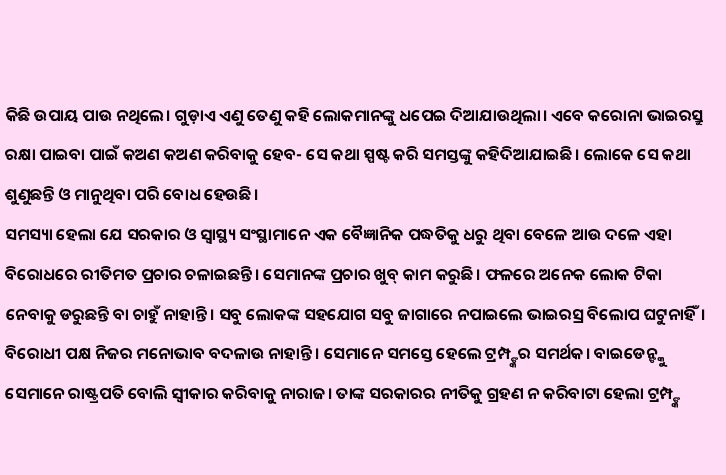କିଛି ଉପାୟ ପାଉ ନଥିଲେ। ଗୁଡ଼ାଏ ଏଣୁ ତେଣୁ କହି ଲୋକମାନଙ୍କୁ ଧପେଇ ଦିଆଯାଉଥିଲା। ଏବେ କରୋନା ଭାଇରସ୍ରୁ ରକ୍ଷା ପାଇବା ପାଇଁ କଅଣ କଅଣ କରିବାକୁ ହେବ- ସେ କଥା ସ୍ପଷ୍ଟ କରି ସମସ୍ତଙ୍କୁ କହିଦିଆଯାଇଛି। ଲୋକେ ସେ କଥା ଶୁଣୁଛନ୍ତି ଓ ମାନୁଥିବା ପରି ବୋଧ ହେଉଛି।
ସମସ୍ୟା ହେଲା ଯେ ସରକାର ଓ ସ୍ୱାସ୍ଥ୍ୟ ସଂସ୍ଥାମାନେ ଏକ ବୈଜ୍ଞାନିକ ପଦ୍ଧତିକୁ ଧରୁ ଥିବା ବେଳେ ଆଉ ଦଳେ ଏହା ବିରୋଧରେ ରୀତିମତ ପ୍ରଚାର ଚଳାଇଛନ୍ତି। ସେମାନଙ୍କ ପ୍ରଚାର ଖୁବ୍ କାମ କରୁଛି। ଫଳରେ ଅନେକ ଲୋକ ଟିକା ନେବାକୁ ଡରୁଛନ୍ତି ବା ଚାହୁଁ ନାହାନ୍ତି। ସବୁ ଲୋକଙ୍କ ସହଯୋଗ ସବୁ ଜାଗାରେ ନପାଇଲେ ଭାଇରସ୍ର ବିଲୋପ ଘଟୁନାହିଁ। ବିରୋଧୀ ପକ୍ଷ ନିଜର ମନୋଭାବ ବଦଳାଉ ନାହାନ୍ତି। ସେମାନେ ସମସ୍ତେ ହେଲେ ଟ୍ରମ୍ପ୍ଙ୍କର ସମର୍ଥକ। ବାଇଡେନ୍ଙ୍କୁ ସେମାନେ ରାଷ୍ଟ୍ରପତି ବୋଲି ସ୍ୱୀକାର କରିବାକୁ ନାରାଜ। ତାଙ୍କ ସରକାରର ନୀତିକୁ ଗ୍ରହଣ ନ କରିବାଟା ହେଲା ଟ୍ରମ୍ପ୍ଙ୍କ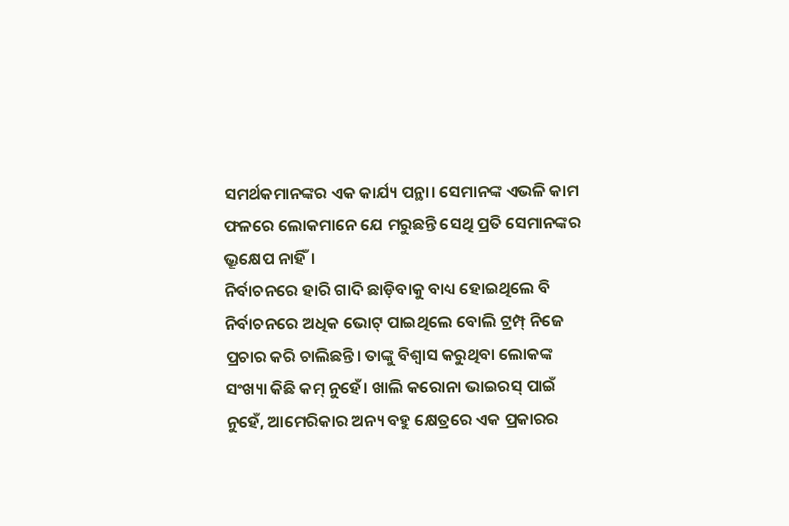ସମର୍ଥକମାନଙ୍କର ଏକ କାର୍ଯ୍ୟ ପନ୍ଥା। ସେମାନଙ୍କ ଏଭଳି କାମ ଫଳରେ ଲୋକମାନେ ଯେ ମରୁଛନ୍ତି ସେଥି ପ୍ରତି ସେମାନଙ୍କର ଭ୍ରୂକ୍ଷେପ ନାହିଁ।
ନିର୍ବାଚନରେ ହାରି ଗାଦି ଛାଡ଼ିବାକୁ ବାଧ୍ୟ ହୋଇଥିଲେ ବି ନିର୍ବାଚନରେ ଅଧିକ ଭୋଟ୍ ପାଇଥିଲେ ବୋଲି ଟ୍ରମ୍ପ୍ ନିଜେ ପ୍ରଚାର କରି ଚାଲିଛନ୍ତି। ତାଙ୍କୁ ବିଶ୍ୱାସ କରୁଥିବା ଲୋକଙ୍କ ସଂଖ୍ୟା କିଛି କମ୍ ନୁହେଁ। ଖାଲି କରୋନା ଭାଇରସ୍ ପାଇଁ ନୁହେଁ, ଆମେରିକାର ଅନ୍ୟ ବହୁ କ୍ଷେତ୍ରରେ ଏକ ପ୍ରକାରର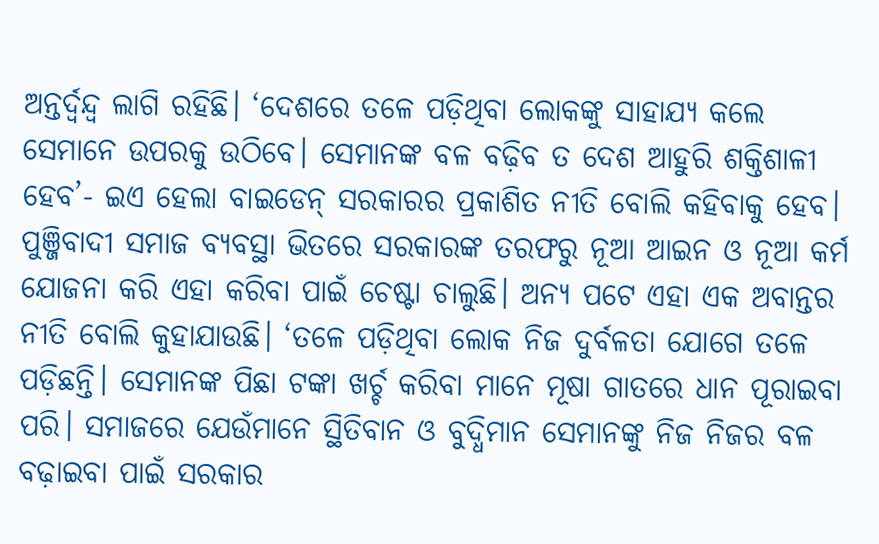ଅନ୍ତର୍ଦ୍ୱନ୍ଦ୍ୱ ଲାଗି ରହିଛି। ‘ଦେଶରେ ତଳେ ପଡ଼ିଥିବା ଲୋକଙ୍କୁ ସାହାଯ୍ୟ କଲେ ସେମାନେ ଉପରକୁ ଉଠିବେ। ସେମାନଙ୍କ ବଳ ବଢ଼ିବ ତ ଦେଶ ଆହୁରି ଶକ୍ତିଶାଳୀ ହେବ’- ଇଏ ହେଲା ବାଇଡେନ୍ ସରକାରର ପ୍ରକାଶିତ ନୀତି ବୋଲି କହିବାକୁ ହେବ। ପୁଞ୍ଜିବାଦୀ ସମାଜ ବ୍ୟବସ୍ଥା ଭିତରେ ସରକାରଙ୍କ ତରଫରୁ ନୂଆ ଆଇନ ଓ ନୂଆ କର୍ମ ଯୋଜନା କରି ଏହା କରିବା ପାଇଁ ଚେଷ୍ଟା ଚାଲୁଛି। ଅନ୍ୟ ପଟେ ଏହା ଏକ ଅବାନ୍ତର ନୀତି ବୋଲି କୁହାଯାଉଛି। ‘ତଳେ ପଡ଼ିଥିବା ଲୋକ ନିଜ ଦୁର୍ବଳତା ଯୋଗେ ତଳେ ପଡ଼ିଛନ୍ତି। ସେମାନଙ୍କ ପିଛା ଟଙ୍କା ଖର୍ଚ୍ଚ କରିବା ମାନେ ମୂଷା ଗାତରେ ଧାନ ପୂରାଇବା ପରି। ସମାଜରେ ଯେଉଁମାନେ ସ୍ଥିତିବାନ ଓ ବୁଦ୍ଧିମାନ ସେମାନଙ୍କୁ ନିଜ ନିଜର ବଳ ବଢ଼ାଇବା ପାଇଁ ସରକାର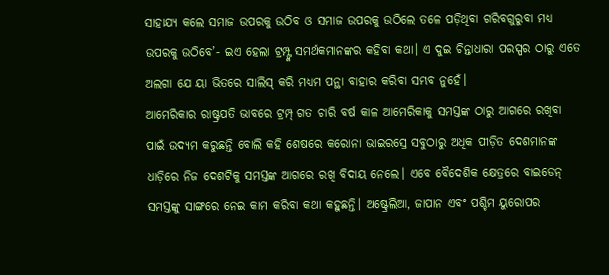ସାହାଯ୍ୟ କଲେ ସମାଜ ଉପରକୁ ଉଠିବ ଓ ସମାଜ ଉପରକୁ ଉଠିଲେ ତଳେ ପଡ଼ିଥିବା ଗରିବଗୁରୁବା ମଧ୍ୟ ଉପରକୁ ଉଠିବେ’- ଇଏ ହେଲା ଟ୍ରମ୍ପ୍ଙ୍କ ସମର୍ଥକମାନଙ୍କର କହିବା କଥା। ଏ ଦୁଇ ଚିନ୍ତାଧାରା ପରସ୍ପର ଠାରୁ ଏତେ ଅଲଗା ଯେ ୟା ଭିତରେ ସାଲିସ୍ କରି ମଧ୍ୟମ ପନ୍ଥା ବାହାର କରିବା ସମ୍ଭବ ନୁହେଁ।
ଆମେରିକାର ରାଷ୍ଟ୍ରପତି ଭାବରେ ଟ୍ରମ୍ପ୍ ଗତ ଚାରି ବର୍ଷ କାଳ ଆମେରିକାକୁ ସମସ୍ତଙ୍କ ଠାରୁ ଆଗରେ ରଖିବା ପାଇଁ ଉଦ୍ୟମ କରୁଛନ୍ତି ବୋଲି କହି ଶେଷରେ କରୋନା ଭାଇରସ୍ରେ ସବୁଠାରୁ ଅଧିକ ପୀଡ଼ିତ ଦେଶମାନଙ୍କ ଧାଡ଼ିରେ ନିଜ ଦେଶଟିକୁ ସମସ୍ତଙ୍କ ଆଗରେ ରଖି ବିଦାୟ ନେଲେ। ଏବେ ବୈଦେଶିକ କ୍ଷେତ୍ରରେ ବାଇଡେନ୍ ସମସ୍ତଙ୍କୁ ସାଙ୍ଗରେ ନେଇ କାମ କରିବା କଥା କହୁଛନ୍ତି। ଅଷ୍ଟ୍ରେଲିଆ, ଜାପାନ ଏବଂ ପଶ୍ଚିମ ୟୁରୋପର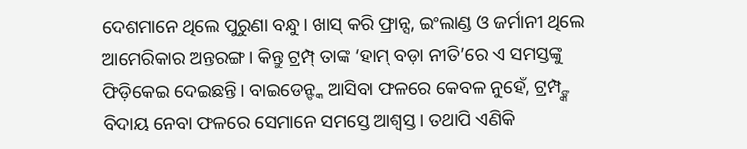ଦେଶମାନେ ଥିଲେ ପୁରୁଣା ବନ୍ଧୁ। ଖାସ୍ କରି ଫ୍ରାନ୍ସ, ଇଂଲାଣ୍ଡ ଓ ଜର୍ମାନୀ ଥିଲେ ଆମେରିକାର ଅନ୍ତରଙ୍ଗ। କିନ୍ତୁ ଟ୍ରମ୍ପ୍ ତାଙ୍କ ‘ହାମ୍ ବଡ଼ା ନୀତି’ରେ ଏ ସମସ୍ତଙ୍କୁ ଫିଡ଼ିକେଇ ଦେଇଛନ୍ତି। ବାଇଡେନ୍ଙ୍କ ଆସିବା ଫଳରେ କେବଳ ନୁହେଁ, ଟ୍ରମ୍ପ୍ଙ୍କ ବିଦାୟ ନେବା ଫଳରେ ସେମାନେ ସମସ୍ତେ ଆଶ୍ୱସ୍ତ। ତଥାପି ଏଣିକି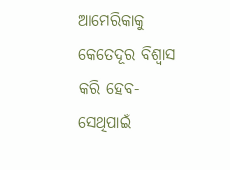ଆମେରିକାକୁ କେତେଦୂର ବିଶ୍ୱାସ କରି ହେବ- ସେଥିପାଇଁ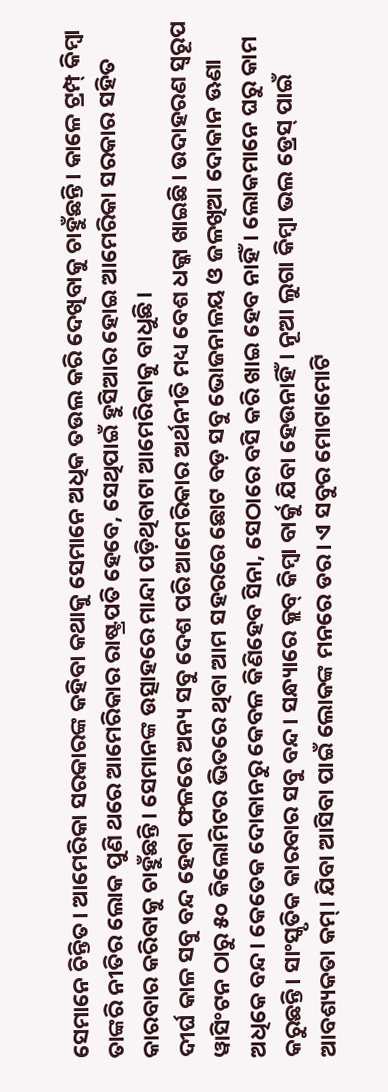ସେମାନେ ଚିନ୍ତିତ। ଆମେରିକା ସରକାରଙ୍କ କହିବା କଥାକୁ ସେମାନେ ଅଧିକ ତଉଲ କରି ଦେଖିବାକୁ ଚାହୁଁଛନ୍ତି। କାଳେ ଟ୍ରମ୍ପ୍ କିମ୍ବା ତାଙ୍କରି ନୀତିର ଲୋକ ପୁଣି ଥରେ ଆମେରିକାର ରାଷ୍ଟ୍ରପତି ହେବେ, ସେଥିପାଇଁ ହୁସିଆର ହୋଇ ଆମେରିକା ସରକାର ସହିତ କାରବାର କରିବାକୁ ଚାହୁଁଛନ୍ତି। ସେମାନଙ୍କ ଉତ୍ସାହରେ ମାନ୍ଦା ପଡ଼ିଥିବାଟା ଆମେରିକାକୁ ବାଧୁଛି।
ଦୀର୍ଘ କାଳ ସବୁ ବନ୍ଦ ହେବା ଫଳରେ ଅନ୍ୟ ସବୁ ଦେଶ ପରି ଆମେରିକାର ଅର୍ଥନୀତି ମଧ୍ୟ ବେଶ ଧକ୍କା ଖାଇଛି। ଉଦାହରଣ ସ୍ୱରୂପ ୱାସିଂଟନ ଠାରୁ ୫୦ କିଲୋମିଟର ଭିତରେ ଥିବା ଆମ ସହରରେ ଛୋଟ ବଡ଼ ସବୁ ଭୋଜନାଳୟ ଓ ଜଳଖିଆ ଦୋକାନ ଊଣା ଅଧିକେ ବନ୍ଦ। କେତେକ ଦୋକାନରୁ କେବଳ କିଣିହେବ ସିନା, ସେଠାରେ ବସି କରି ଖାଇ ହେବ ନାହିଁ। ଲୋକମାନେ ଘରୁ କାମ କରୁଛନ୍ତି। ସାଂସ୍କୃତିକ କାରବାର ସବୁ ବନ୍ଦ। ସନ୍ଧ୍ୟାରେ କ୍ଲବ୍ କିମ୍ବା ବାର୍କୁ ଯିବା ହେଉନାହିଁ। ନୂଆ ଲୁଗା କିମ୍ବା ଭଲ ଡ୍ରେସ୍ ପାଇଁ ଆବଶ୍ୟକତା କମ୍। ଯିବା ଆସିବା ପାଇଁ ଲୋକଙ୍କ ମନରେ ଡର। ଏ ସବୁର ମୋଟାମୋଟି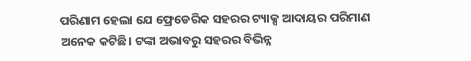ପରିଣାମ ହେଲା ଯେ ଫ୍ରେଡେରିକ ସହରର ଟ୍ୟାକ୍ସ ଆଦାୟର ପରିମାଣ ଅନେକ କଟିଛି। ଟଙ୍କା ଅଭାବରୁ ସହରର ବିଭିନ୍ନ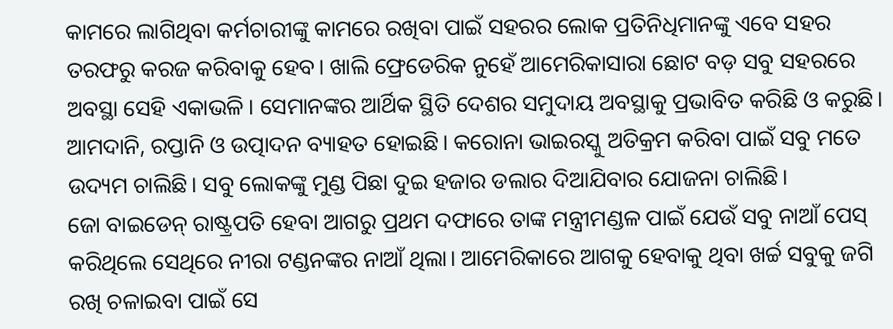କାମରେ ଲାଗିଥିବା କର୍ମଚାରୀଙ୍କୁ କାମରେ ରଖିବା ପାଇଁ ସହରର ଲୋକ ପ୍ରତିନିଧିମାନଙ୍କୁ ଏବେ ସହର ତରଫରୁ କରଜ କରିବାକୁ ହେବ। ଖାଲି ଫ୍ରେଡେରିକ ନୁହେଁ ଆମେରିକାସାରା ଛୋଟ ବଡ଼ ସବୁ ସହରରେ ଅବସ୍ଥା ସେହି ଏକାଭଳି। ସେମାନଙ୍କର ଆର୍ଥିକ ସ୍ଥିତି ଦେଶର ସମୁଦାୟ ଅବସ୍ଥାକୁ ପ୍ରଭାବିତ କରିଛି ଓ କରୁଛି। ଆମଦାନି, ରପ୍ତାନି ଓ ଉତ୍ପାଦନ ବ୍ୟାହତ ହୋଇଛି। କରୋନା ଭାଇରସ୍କୁ ଅତିକ୍ରମ କରିବା ପାଇଁ ସବୁ ମତେ ଉଦ୍ୟମ ଚାଲିଛି। ସବୁ ଲୋକଙ୍କୁ ମୁଣ୍ଡ ପିଛା ଦୁଇ ହଜାର ଡଲାର ଦିଆଯିବାର ଯୋଜନା ଚାଲିଛି।
ଜୋ ବାଇଡେନ୍ ରାଷ୍ଟ୍ରପତି ହେବା ଆଗରୁ ପ୍ରଥମ ଦଫାରେ ତାଙ୍କ ମନ୍ତ୍ରୀମଣ୍ଡଳ ପାଇଁ ଯେଉଁ ସବୁ ନାଆଁ ପେସ୍ କରିଥିଲେ ସେଥିରେ ନୀରା ଟଣ୍ଡନଙ୍କର ନାଆଁ ଥିଲା। ଆମେରିକାରେ ଆଗକୁ ହେବାକୁ ଥିବା ଖର୍ଚ୍ଚ ସବୁକୁ ଜଗି ରଖି ଚଳାଇବା ପାଇଁ ସେ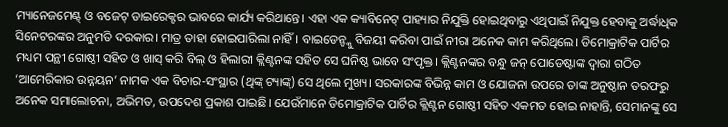ମ୍ୟାନେଜମେଣ୍ଟ୍ ଓ ବଜେଟ୍ ଡାଇରେକ୍ଟର ଭାବରେ କାର୍ଯ୍ୟ କରିଥାନ୍ତେ। ଏହା ଏକ କ୍ୟାବିନେଟ୍ ପାହ୍ୟାର ନିଯୁକ୍ତି ହୋଇଥିବାରୁ ଏଥିପାଇଁ ନିଯୁକ୍ତ ହେବାକୁ ଅର୍ଦ୍ଧାଧିକ ସିନେଟରଙ୍କର ଅନୁମତି ଦରକାର। ମାତ୍ର ତାହା ହୋଇପାରିଲା ନାହିଁ। ବାଇଡେନ୍ଙ୍କୁ ବିଜୟୀ କରିବା ପାଇଁ ନୀରା ଅନେକ କାମ କରିଥିଲେ। ଡିମୋକ୍ରାଟିକ ପାର୍ଟିର ମଧ୍ୟମ ପନ୍ଥୀ ଗୋଷ୍ଠୀ ସହିତ ଓ ଖାସ୍ କରି ବିଲ୍ ଓ ହିଲାରୀ କ୍ଲିଣ୍ଟନଙ୍କ ସହିତ ସେ ଘନିଷ୍ଠ ଭାବେ ସଂପୃକ୍ତ। କ୍ଲିଣ୍ଟନଙ୍କର ବନ୍ଧୁ ଜନ୍ ପୋଡେଷ୍ଟାଙ୍କ ଦ୍ୱାରା ଗଠିତ ‘ଆମେରିକାର ଉନ୍ନୟନ’ ନାମକ ଏକ ବିଚାର-ସଂସ୍ଥାର (ଥିଙ୍କ୍ ଟ୍ୟାଙ୍କ୍) ସେ ଥିଲେ ମୁଖ୍ୟ। ସରକାରଙ୍କ ବିଭିନ୍ନ କାମ ଓ ଯୋଜନା ଉପରେ ତାଙ୍କ ଅନୁଷ୍ଠାନ ତରଫରୁ ଅନେକ ସମାଲୋଚନା, ଅଭିମତ, ଉପଦେଶ ପ୍ରକାଶ ପାଇଛି। ଯେଉଁମାନେ ଡିମୋକ୍ରାଟିକ ପାର୍ଟିର କ୍ଲିଣ୍ଟନ ଗୋଷ୍ଠୀ ସହିତ ଏକମତ ହୋଇ ନାହାନ୍ତି, ସେମାନଙ୍କୁ ସେ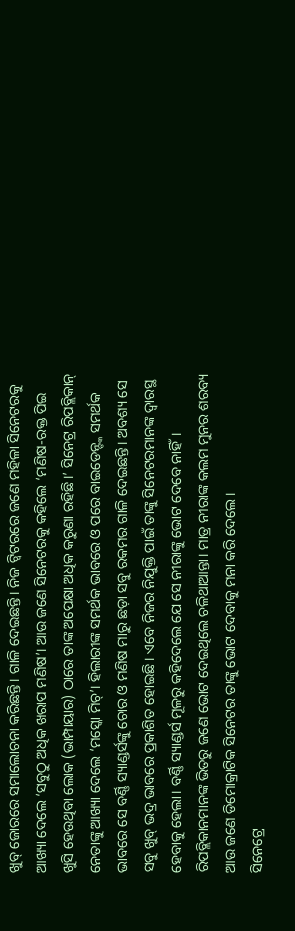ଖୁବ୍ ଜୋରରେ ସମାଲୋଚନା କରିଛନ୍ତି। ଗାଳି ଦେଇଛନ୍ତି। ନିଜ ଟ୍ୱିଟରରେ ଜଣେ ମହିଳା ସିନେଟରକୁ ଆଖ୍ୟା ଦେଲେ ‘ସବୁଠୁ ଅଧିକ ଖରାପ ମଣିଷ’। ଆଉ ଜଣେ ସିନେଟରକୁ କହିଲେ ‘ମଣିଷ-ରକ୍ତ ପିଇ ଖୁସି ହେଉଥିବା ଲୋକ (ଭାମ୍ପାୟାର) ଠାରେ ତାଙ୍କ ଅପେକ୍ଷା ଅଧିକ କରୁଣା ରହିଛି।’ ସିନେଟ୍ର ରିପବ୍ଲିକାନ୍ ନେତାଙ୍କୁ ଆଖ୍ୟା ଦେଲେ ‘ମସ୍କୋ ମିଚ୍’। ହିଲାରୀଙ୍କ ସମର୍ଥକ ଭାବରେ ଓ ପରେ ବାଇଡେନ୍ଙ୍କ ସମର୍ଥକ ଭାବରେ ସେ ବର୍ଣ୍ଣି ସ୍ୟାଣ୍ଡର୍ସଙ୍କୁ ଚୋର ଓ ମଣିଷ ମାରୁ ଛଡ଼ା ସବୁ ରକମର ଗାଳି ଦେଇଛନ୍ତି। ଅବଶ୍ୟ ସେ ସବୁ ଖୁବ୍ ଭଦ୍ର ଭାବରେ ପ୍ରକାଶିତ ହୋଇଛି। ଏବେ ନିଜର ନିଯୁକ୍ତି ପାଇଁ ତାଙ୍କୁ ସିନେଟରମାନଙ୍କ ଦ୍ୱାରସ୍ଥ ହେବାକୁ ହେଲା। ବର୍ଣ୍ଣି ସ୍ୟାଣ୍ଡର୍ସ ମୂଳରୁ କହିଦେଲେ ଯେ ସେ ନୀରାଙ୍କୁ ଭୋଟ ଦେବେ ନାହିଁ। ରିପବ୍ଲିକାନମାନଙ୍କ ଭିତରୁ ଜଣେ ଭୋଟ ଦେଇଥିଲେ ଚଳିଥାଆନ୍ତା। ମାତ୍ର ନୀରାଙ୍କ କଲମ ମୁନର ଶରବ୍ୟ ଆଉ ଜଣେ ଡିମୋକ୍ରାଟିକ ସିନେଟର ତାଙ୍କୁ ଭୋଟ ଦେବାକୁ ମନା କରି ଦେଲେ।
ସିନେଟ୍ରେ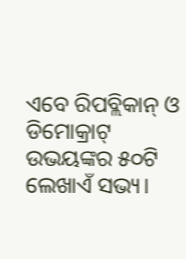ଏବେ ରିପବ୍ଲିକାନ୍ ଓ ଡିମୋକ୍ରାଟ୍ ଉଭୟଙ୍କର ୫୦ଟି ଲେଖାଏଁ ସଭ୍ୟ।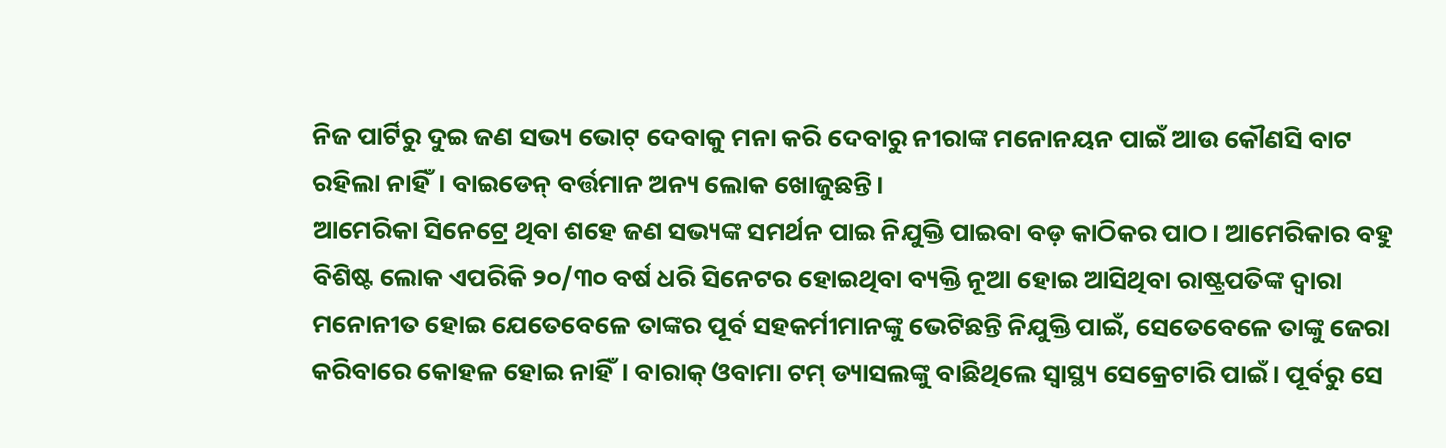ନିଜ ପାର୍ଟିରୁ ଦୁଇ ଜଣ ସଭ୍ୟ ଭୋଟ୍ ଦେବାକୁ ମନା କରି ଦେବାରୁ ନୀରାଙ୍କ ମନୋନୟନ ପାଇଁ ଆଉ କୌଣସି ବାଟ ରହିଲା ନାହିଁ। ବାଇଡେନ୍ ବର୍ତ୍ତମାନ ଅନ୍ୟ ଲୋକ ଖୋଜୁଛନ୍ତି।
ଆମେରିକା ସିନେଟ୍ରେ ଥିବା ଶହେ ଜଣ ସଭ୍ୟଙ୍କ ସମର୍ଥନ ପାଇ ନିଯୁକ୍ତି ପାଇବା ବଡ଼ କାଠିକର ପାଠ। ଆମେରିକାର ବହୁ ବିଶିଷ୍ଟ ଲୋକ ଏପରିକି ୨୦/୩୦ ବର୍ଷ ଧରି ସିନେଟର ହୋଇଥିବା ବ୍ୟକ୍ତି ନୂଆ ହୋଇ ଆସିଥିବା ରାଷ୍ଟ୍ରପତିଙ୍କ ଦ୍ୱାରା ମନୋନୀତ ହୋଇ ଯେତେବେଳେ ତାଙ୍କର ପୂର୍ବ ସହକର୍ମୀମାନଙ୍କୁ ଭେଟିଛନ୍ତି ନିଯୁକ୍ତି ପାଇଁ, ସେତେବେଳେ ତାଙ୍କୁ ଜେରା କରିବାରେ କୋହଳ ହୋଇ ନାହିଁ। ବାରାକ୍ ଓବାମା ଟମ୍ ଡ୍ୟାସଲଙ୍କୁ ବାଛିଥିଲେ ସ୍ୱାସ୍ଥ୍ୟ ସେକ୍ରେଟାରି ପାଇଁ। ପୂର୍ବରୁ ସେ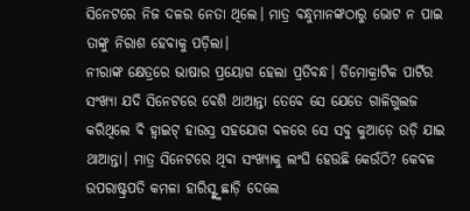ସିନେଟରେ ନିଜ ଦଳର ନେତା ଥିଲେ। ମାତ୍ର ବନ୍ଧୁମାନଙ୍କଠାରୁ ଭୋଟ ନ ପାଇ ତାଙ୍କୁ ନିରାଶ ହେବାକୁ ପଡ଼ିଲା।
ନୀରାଙ୍କ କ୍ଷେତ୍ରରେ ଭାଷାର ପ୍ରୟୋଗ ହେଲା ପ୍ରତିବନ୍ଧ। ଡିମୋକ୍ରାଟିକ ପାର୍ଟିର ସଂଖ୍ୟା ଯଦି ସିନେଟରେ ବେଶି ଥାଆନ୍ତା ତେବେ ସେ ଯେତେ ଗାଳିଗୁଲଜ କରିଥିଲେ ବି ହ୍ୱାଇଟ୍ ହାଉସ୍ର ସହଯୋଗ ବଳରେ ସେ ସବୁ କୁଆଡ଼େ ଉଡ଼ି ଯାଇ ଥାଆନ୍ତା। ମାତ୍ର ସିନେଟରେ ଥିବା ସଂଖ୍ୟାକୁ ଲଂଘି ହେଉଛି କେଉଁଠି? କେବଳ ଉପରାଷ୍ଟ୍ରପତି କମଳା ହାରିସ୍ଙ୍କୁ ଛାଡ଼ି ଦେଲେ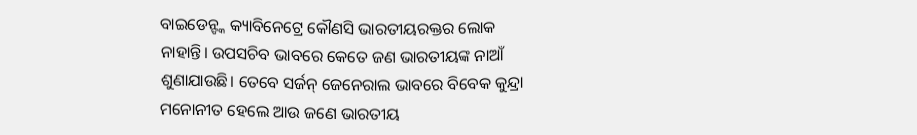ବାଇଡେନ୍ଙ୍କ କ୍ୟାବିନେଟ୍ରେ କୌଣସି ଭାରତୀୟରକ୍ତର ଲୋକ ନାହାନ୍ତି। ଉପସଚିବ ଭାବରେ କେତେ ଜଣ ଭାରତୀୟଙ୍କ ନାଆଁ ଶୁଣାଯାଉଛି। ତେବେ ସର୍ଜନ୍ ଜେନେରାଲ ଭାବରେ ବିବେକ କୁନ୍ଦ୍ରା ମନୋନୀତ ହେଲେ ଆଉ ଜଣେ ଭାରତୀୟ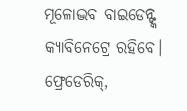ମୂଳୋଦ୍ଭବ ବାଇଡେନ୍ଙ୍କ କ୍ୟାବିନେଟ୍ରେ ରହିବେ।
ଫ୍ରେଡେରିକ୍,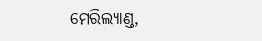ମେରିଲ୍ୟାଣ୍ଡ,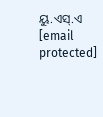ୟୁ.ଏସ୍.ଏ
[email protected]